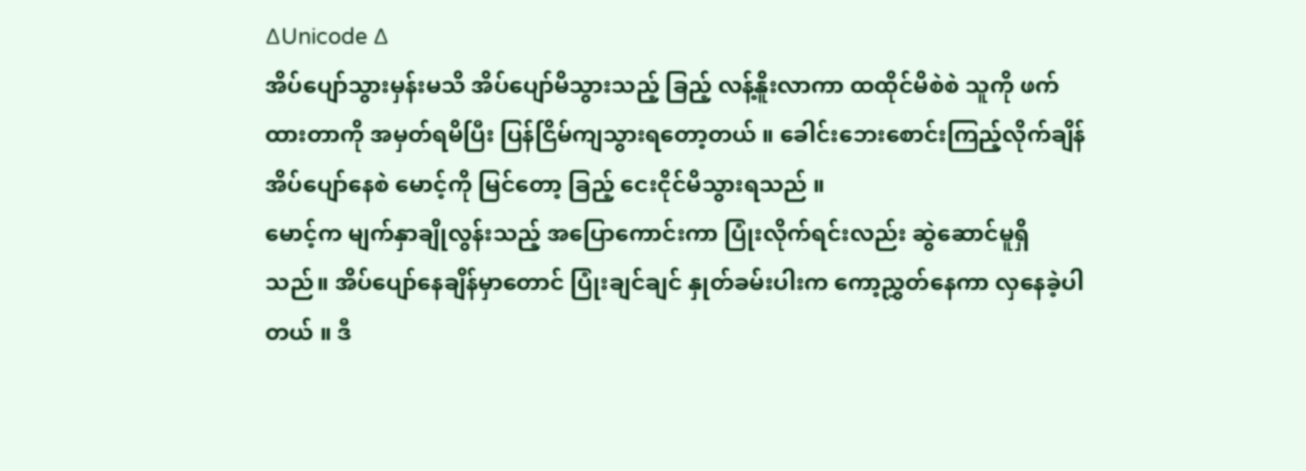∆Unicode ∆
အိပ်ပျော်သွားမှန်းမသိ အိပ်ပျော်မိသွားသည့် ခြည့် လန့်နိူးလာကာ ထထိုင်မိစဲစဲ သူကို ဖက်ထားတာကို အမှတ်ရမိပြီး ပြန်ငြိမ်ကျသွားရတော့တယ် ။ ခေါင်းဘေးစောင်းကြည့်လိုက်ချိန် အိပ်ပျော်နေစဲ မောင့်ကို မြင်တော့ ခြည့် ငေးငိုင်မိသွားရသည် ။
မောင့်က မျက်နှာချိုလွန်းသည့် အပြောကောင်းကာ ပြုံးလိုက်ရင်းလည်း ဆွဲဆောင်မူရှိသည်။ အိပ်ပျော်နေချိန်မှာတောင် ပြုံးချင်ချင် နှုတ်ခမ်းပါးက ကော့ညွှတ်နေကာ လှနေခဲ့ပါတယ် ။ ဒီ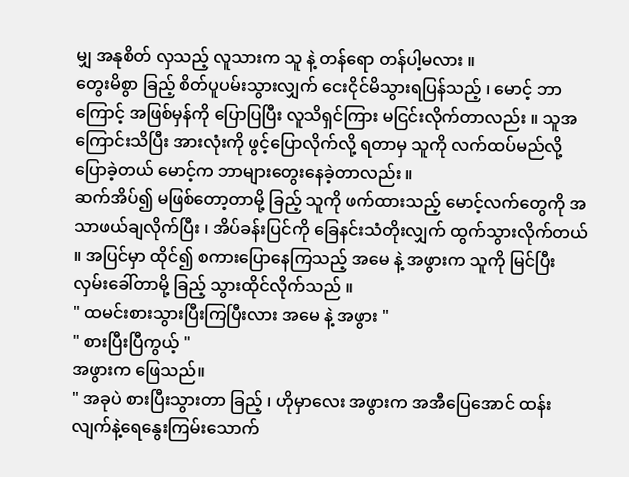မျှ အနုစိတ် လှသည့် လူသားက သူ နဲ့ တန်ရော တန်ပါ့မလား ။
တွေးမိစွာ ခြည့် စိတ်ပူပမ်းသွားလျှက် ငေးငိုင်မိသွားရပြန်သည့် ၊ မောင့် ဘာကြောင့် အဖြစ်မှန်ကို ပြောပြပြီး လူသိရှင်ကြား မငြင်းလိုက်တာလည်း ။ သူအကြောင်းသိပြီး အားလုံးကို ဖွင့်ပြောလိုက်လို့ ရတာမှ သူကို လက်ထပ်မည်လို့ ပြောခဲ့တယ် မောင့်က ဘာများတွေးနေခဲ့တာလည်း ။
ဆက်အိပ်၍ မဖြစ်တော့တာမို့ ခြည့် သူကို ဖက်ထားသည့် မောင့်လက်တွေကို အသာဖယ်ချလိုက်ပြီး ၊ အိပ်ခန်းပြင်ကို ခြေနင်းသံတိုးလျှက် ထွက်သွားလိုက်တယ် ။ အပြင်မှာ ထိုင်၍ စကားပြောနေကြသည့် အမေ နဲ့ အဖွားက သူကို မြင်ပြီး လှမ်းခေါ်တာမို့ ခြည့် သွားထိုင်လိုက်သည် ။
" ထမင်းစားသွားပြီးကြပြီးလား အမေ နဲ့ အဖွား "
" စားပြီးပြီကွယ့် "
အဖွားက ဖြေသည်။
" အခုပဲ စားပြီးသွားတာ ခြည့် ၊ ဟိုမှာလေး အဖွားက အအီပြေအောင် ထန်းလျက်နဲ့ရေနွေးကြမ်းသောက်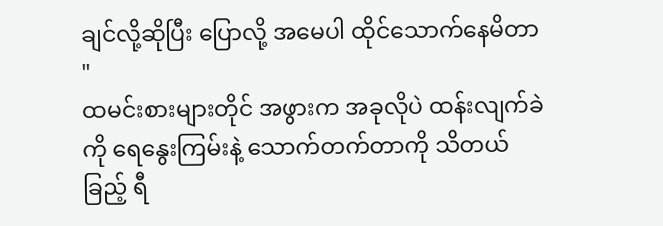ချင်လို့ဆိုပြီး ပြောလို့ အမေပါ ထိုင်သောက်နေမိတာ "
ထမင်းစားများတိုင် အဖွားက အခုလိုပဲ ထန်းလျက်ခဲကို ရေနွေးကြမ်းနဲ့ သောက်တက်တာကို သိတယ် ခြည့် ရီ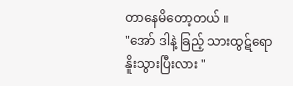တာနေမိတော့တယ် ။
"အော် ဒါနဲ့ ခြည့် သားထွဋ်ရော နိူးသွားပြီးလား "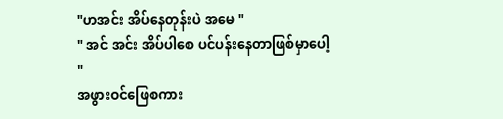"ဟအင်း အိပ်နေတုန်းပဲ အမေ "
" အင် အင်း အိပ်ပါစေ ပင်ပန်းနေတာဖြစ်မှာပေါ့ "
အဖွားဝင်ဖြေစကား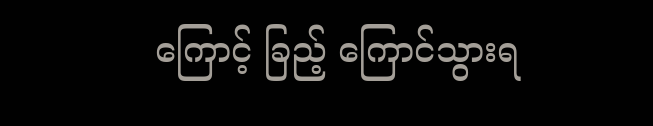ကြောင့် ခြည့် ကြောင်သွားရ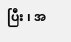ပြီး ၊ အ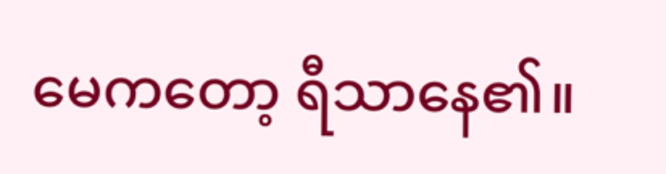မေကတော့ ရီသာနေ၏။